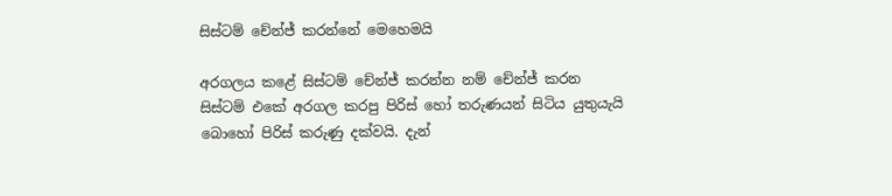සිස්ටම් චේන්ජ් කරන්නේ මෙහෙමයි

අරගලය කළේ සිස්ටම් චේන්ජ් කරන්න නම් චේන්ජ් කරන සිස්ටම් එකේ අරගල කරපු පිරිස් හෝ තරුණයන් සිටිය යුතුයැයි බොහෝ පිරිස් කරුණු දක්වයි. දැන්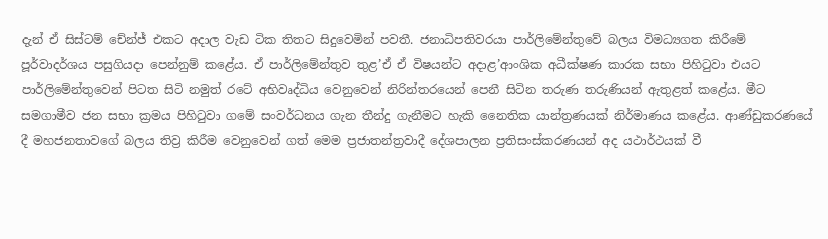දැන් ඒ සිස්ටම් චේන්ජ් එකට අදාල වැඩ ටික තිතට සිදුවෙමින් පවතී. ජනාධිපතිවරයා පාර්ලිමේන්තුවේ බලය විමධ්‍යගත කිරීමේ පූර්වාදර්ශය පසුගියදා පෙන්නුම් කළේය. ඒ පාර්ලිමේන්තුව තුළ’ඒ ඒ විෂයන්ට අදාළ’ආංශික අධීක්ෂණ කාරක සභා පිහිටුවා එයට පාර්ලිමේන්තුවෙන් පිටත සිටි නමුත් රටේ අභිවෘද්ධිය වෙනුවෙන් නිරින්තරයෙන් පෙනී සිටින තරුණ තරුණියන් ඇතුළත් කළේය. මීට සමගාමීව ජන සභා ක්‍රමය පිහිටුවා ගමේ සංවර්ධනය ගැන තීන්දු ගැනීමට හැකි නෛතික යාන්ත්‍රණයක් නිර්මාණය කළේය. ආණ්ඩුකරණයේ දී මහජනතාවගේ බලය තිව්‍ර කිරීම වෙනුවෙන් ගත් මෙම ප්‍රජාතන්ත්‍රවාදී දේශපාලන ප්‍රතිසංස්කරණයන් අද යථාර්ථයක් වී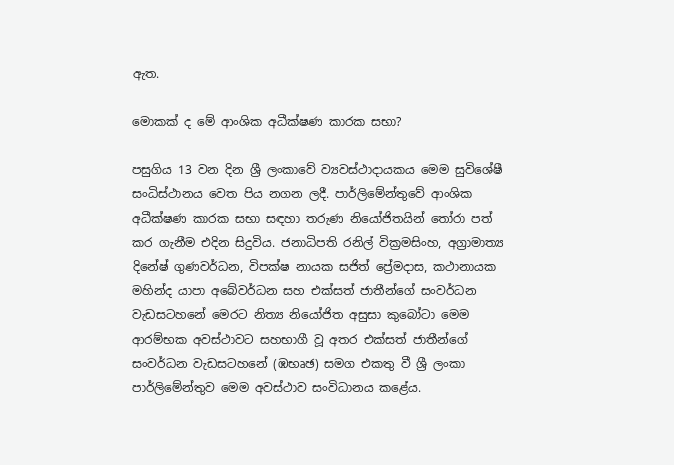ඇත.

මොකක් ද මේ ආංශික අධීක්ෂණ කාරක සභා?

පසුගිය 13 වන දින ශ්‍රී ලංකාවේ ව්‍යවස්ථාදායකය මෙම සුවිශේෂී සංධිස්ථානය වෙත පිය නගන ලදී. පාර්ලිමේන්තුවේ ආංශික අධීක්ෂණ කාරක සභා සඳහා තරුණ නියෝජිතයින් තෝරා පත් කර ගැනීම එදින සිදුවිය. ජනාධිපති රනිල් වික්‍රමසිංහ, අග්‍රාමාත්‍ය දිනේෂ් ගුණවර්ධන, විපක්ෂ නායක සජිත් ප්‍රේමදාස, කථානායක මහින්ද යාපා අබේවර්ධන සහ එක්සත් ජාතීන්ගේ සංවර්ධන වැඩසටහනේ මෙරට නිත්‍ය නියෝජිත අසුසා කුබෝටා මෙම ආරම්භක අවස්ථාවට සහභාගී වූ අතර එක්සත් ජාතීන්ගේ සංවර්ධන වැඩසටහනේ (ඹභෘඡ) සමග එකතු වී ශ්‍රී ලංකා පාර්ලිමේන්තුව මෙම අවස්ථාව සංවිධානය කළේය.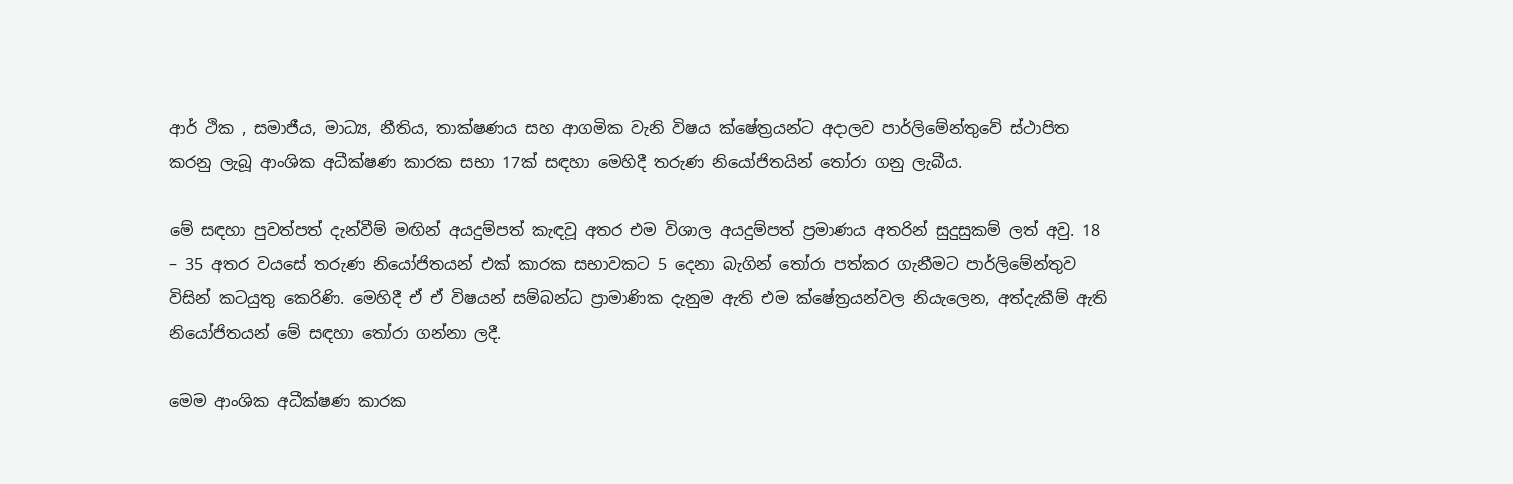ආර් ථික , සමාජීය, මාධ්‍ය, නීතිය, තාක්ෂණය සහ ආගමික වැනි විෂය ක්ෂේත්‍රයන්ට අදාලව පාර්ලිමේන්තුවේ ස්ථාපිත කරනු ලැබූ ආංශික අධීක්ෂණ කාරක සභා 17ක් සඳහා මෙහිදී තරුණ නියෝජිතයින් තෝරා ගනු ලැබීය.

මේ සඳහා පුවත්පත් දැන්වීම් මඟින් අයදුම්පත් කැඳවූ අතර එම විශාල අයදුම්පත් ප්‍රමාණය අතරින් සුදුසුකම් ලත් අවු. 18 – 35 අතර වයසේ තරුණ නියෝජිතයන් එක් කාරක සභාවකට 5 දෙනා බැගින් තෝරා පත්කර ගැනීමට පාර්ලිමේන්තුව විසින් කටයුතු කෙරිණි. මෙහිදී ඒ ඒ විෂයන් සම්බන්ධ ප්‍රාමාණික දැනුම ඇති එම ක්ෂේත්‍රයන්වල නියැලෙන, අත්දැකීම් ඇති නියෝජිතයන් මේ සඳහා තෝරා ගන්නා ලදී.

මෙම ආංශික අධීක්ෂණ කාරක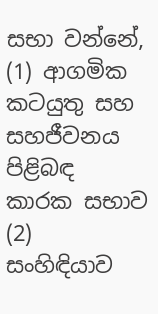සභා වන්නේ,
(1) ආගමික කටයුතු සහ සහජීවනය පිළිබඳ කාරක සභාව
(2) සංහිඳියාව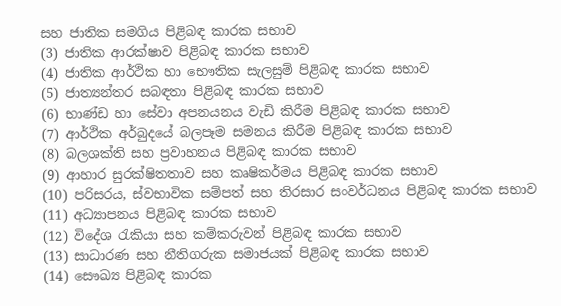සහ ජාතික සමගිය පිළිබඳ කාරක සභාව
(3) ජාතික ආරක්ෂාව පිළිබඳ කාරක සභාව
(4) ජාතික ආර්ථික හා භෞතික සැලසුම් පිළිබඳ කාරක සභාව
(5) ජාත්‍යන්තර සබඳතා පිළිබඳ කාරක සභාව
(6) භාණ්ඩ හා සේවා අපනයනය වැඩි කිරීම පිළිබඳ කාරක සභාව
(7) ආර්ථික අර්බුදයේ බලපෑම සමනය කිරීම පිළිබඳ කාරක සභාව
(8) බලශක්ති සහ ප්‍රවාහනය පිළිබඳ කාරක සභාව
(9) ආහාර සුරක්ෂිතතාව සහ කෘෂිකර්මය පිළිබඳ කාරක සභාව
(10) පරිසරය, ස්වභාවික සම්පත් සහ තිරසාර සංවර්ධනය පිළිබඳ කාරක සභාව
(11) අධ්‍යාපනය පිළිබඳ කාරක සභාව
(12) විදේශ රැකියා සහ කම්කරුවන් පිළිබඳ කාරක සභාව
(13) සාධාරණ සහ නීතිගරුක සමාජයක් පිළිබඳ කාරක සභාව
(14) සෞඛ්‍ය පිළිබඳ කාරක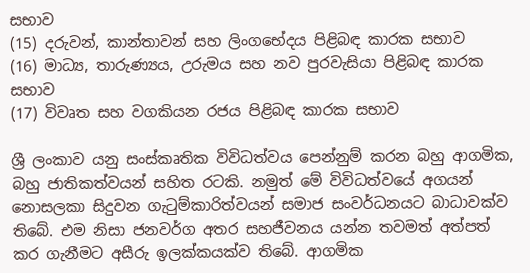සභාව
(15) දරුවන්, කාන්තාවන් සහ ලිංගභේදය පිළිබඳ කාරක සභාව
(16) මාධ්‍ය, තාරුණ්‍යය, උරුමය සහ නව පුරවැසියා පිළිබඳ කාරක සභාව
(17) විවෘත සහ වගකියන රජය පිළිබඳ කාරක සභාව

ශ්‍රී ලංකාව යනු සංස්කෘතික විවිධත්වය පෙන්නුම් කරන බහු ආගමික, බහු ජාතිකත්වයන් සහිත රටකි. නමුත් මේ විවිධත්වයේ අගයන් නොසලකා සිදුවන ගැටුම්කාරිත්වයන් සමාජ සංවර්ධනයට බාධාවක්ව තිබේ. එම නිසා ජනවර්ග අතර සහජීවනය යන්න තවමත් අත්පත් කර ගැනීමට අසීරු ඉලක්කයක්ව තිබේ. ආගමික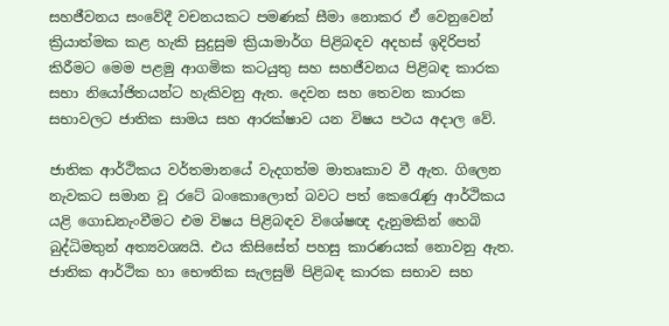සහජීවනය සංවේදී වචනයකට පමණක් සීමා නොකර ඒ වෙනුවෙන් ක්‍රියාත්මක කළ හැකි සුදුසුම ක්‍රියාමාර්ග පිළිබඳව අදහස් ඉදිරිපත් කිරීමට මෙම පළමු ආගමික කටයුතු සහ සහජීවනය පිළිබඳ කාරක සභා නියෝජිතයන්ට හැකිවනු ඇත. දෙවන සහ තෙවන කාරක සභාවලට ජාතික සාමය සහ ආරක්ෂාව යන විෂය පථය අදාල වේ.

ජාතික ආර්ථිකය වර්තමානයේ වැදගත්ම මාතෘකාව වී ඇත. ගිලෙන නැවකට සමාන වූ රටේ බංකොලොත් බවට පත් කෙරෙැණු ආර්ථිකය යළි ගොඩනැංවීමට එම විෂය පිළිබඳව විශේෂඥ දැනුමකින් හෙබි බුද්ධිමතුන් අත්‍යවශ්‍යයි. එය කිසිසේත් පහසු කාරණයක් නොවනු ඇත. ජාතික ආර්ථික හා භෞතික සැලසුම් පිළිබඳ කාරක සභාව සහ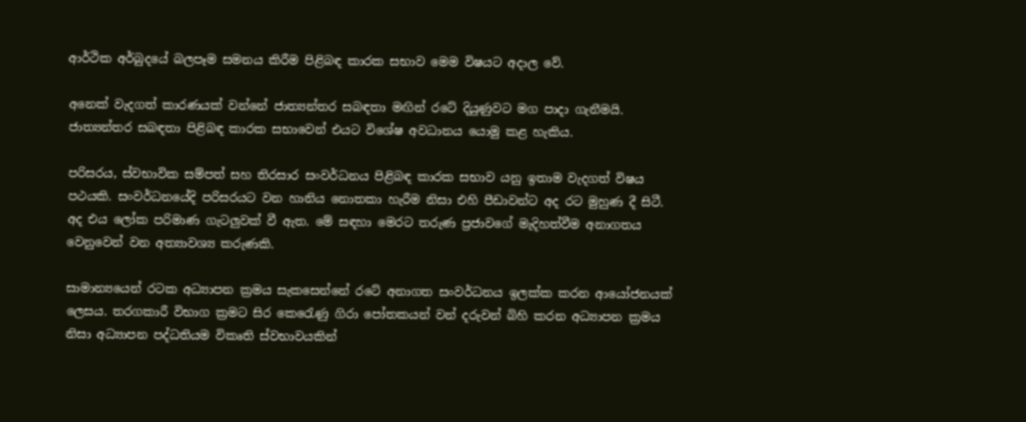ආර්ථික අර්බුදයේ බලපෑම සමනය කිරීම පිළිබඳ කාරක සභාව මෙම විෂයට අදාල වේ.

අනෙක් වැදගත් කාරණයක් වන්නේ ජාත්‍යන්තර සබඳතා මඟින් රටේ දියුණුවට මග පාදා ගැනීමයි. ජාත්‍යන්තර සබඳතා පිළිබඳ කාරක සභාවෙන් එයට විශේෂ අවධානය යොමු කළ හැකිය.

පරිසරය, ස්වභාවික සම්පත් සහ තිරසාර සංවර්ධනය පිළිබඳ කාරක සභාව යනු ඉතාම වැදගත් විෂය පථයකි. සංවර්ධනයේදි පරිසරයට වන හානිය නොතකා හැරීම නිසා එහි පීඩාවන්ට අද රට මුහුණ දී සිටී. අද එය ලෝක පරිමාණ ගැටලුවක් වී ඇත. මේ සඳහා මෙරට තරුණ ප්‍රජාවගේ මැදිහත්වීම අනාගතය වෙනුවෙන් වන අත්‍යාවශ්‍ය කරුණකි.

සාමාන්‍යයෙන් රටක අධ්‍යාපන ක්‍රමය සැකසෙන්නේ රටේ අනාගත සංවර්ධනය ඉලක්ක කරන ආයෝජනයක් ලෙසය. තරගකාරී විභාග ක්‍රමට සිර කෙරෙැණු ගිරා පෝතකයන් වන් දරුවන් බිහි කරන අධ්‍යාපන ක්‍රමය නිසා අධ්‍යාපන පද්ධතියම විකෘති ස්වභාවයකින්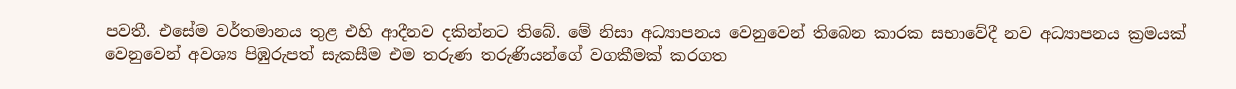පවතී. එසේම වර්තමානය තුළ එහි ආදීනව දකින්නට තිබේ. මේ නිසා අධ්‍යාපනය වෙනුවෙන් තිබෙන කාරක සභාවේදී නව අධ්‍යාපනය ක්‍රමයක් වෙනුවෙන් අවශ්‍ය පිඹුරුපත් සැකසීම එම තරුණ තරුණියන්ගේ වගකීමක් කරගත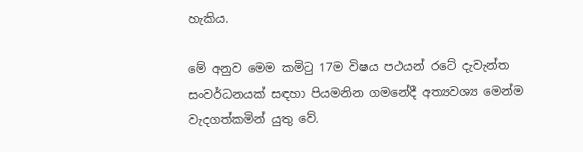හැකිය.

මේ අනුව මෙම කමිටු 17ම විෂය පථයන් රටේ දැවැන්ත සංවර්ධනයක් සඳහා පියමනින ගමනේදී අත්‍යවශ්‍ය මෙන්ම වැදගත්කමින් යුතු වේ.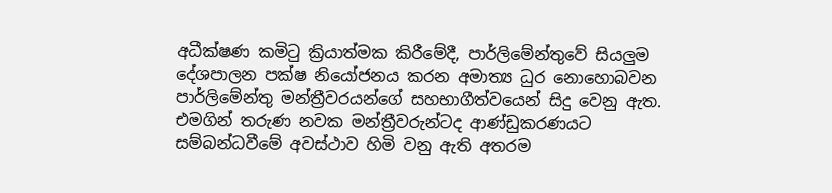අධීක්ෂණ කමිටු ක්‍රියාත්මක කිරීමේදී, පාර්ලිමේන්තුවේ සියලු‍ම දේශපාලන පක්ෂ නියෝජනය කරන අමාත්‍ය ධුර නොහොබවන පාර්ලිමේන්තු මන්ත්‍රීවරයන්ගේ සහභාගීත්වයෙන් සිදු වෙනු ඇත. එමගින් තරුණ නවක මන්ත්‍රීවරුන්ටද ආණ්ඩුකරණයට සම්බන්ධවීමේ අවස්ථාව හිමි වනු ඇති අතරම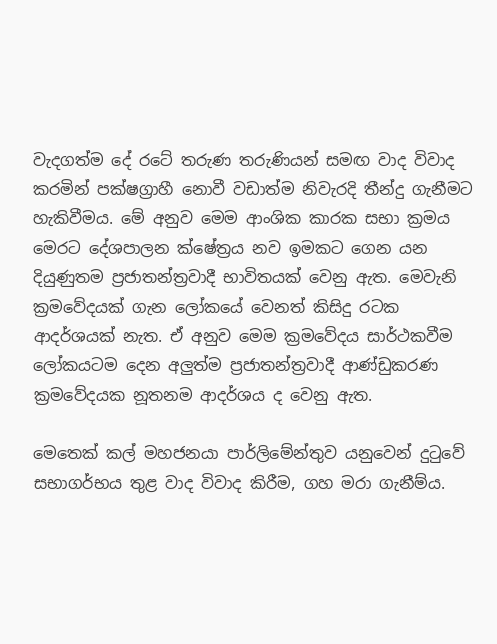වැදගත්ම දේ රටේ තරුණ තරුණියන් සමඟ වාද විවාද කරමින් පක්ෂග්‍රාහී නොවී වඩාත්ම නිවැරදි තීන්දු ගැනීමට හැකිවීමය. මේ අනුව මෙම ආංශික කාරක සභා ක්‍රමය මෙරට දේශපාලන ක්ෂේත්‍රය නව ඉමකට ගෙන යන දියුණුතම ප්‍රජාතන්ත්‍රවාදී භාවිතයක් වෙනු ඇත. මෙවැනි ක්‍රමවේදයක් ගැන ලෝකයේ වෙනත් කිසිදු රටක ආදර්ශයක් නැත. ඒ අනුව මෙම ක්‍රමවේදය සාර්ථකවීම ලෝකයටම දෙන අලුත්ම ප්‍රජාතන්ත්‍රවාදී ආණ්ඩුකරණ ක්‍රමවේදයක නූතනම ආදර්ශය ද වෙනු ඇත.

මෙතෙක් කල් මහජනයා පාර්ලිමේන්තුව යනුවෙන් දුටුවේ සභාගර්භය තුළ වාද විවාද කිරීම, ගහ මරා ගැනීම්ය.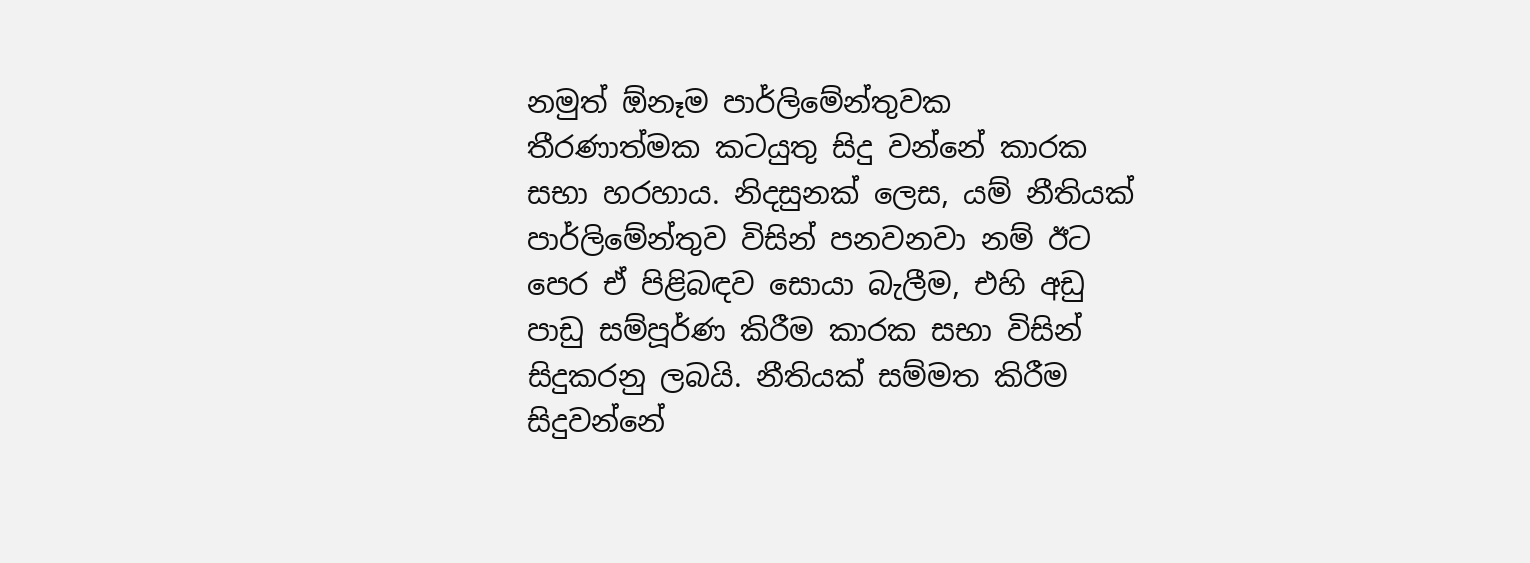නමුත් ඕනෑම පාර්ලිමේන්තුවක තීරණාත්මක කටයුතු සිදු වන්නේ කාරක සභා හරහාය. නිදසුනක් ලෙස, යම් නීතියක් පාර්ලිමේන්තුව විසින් පනවනවා නම් ඊට පෙර ඒ පිළිබඳව සොයා බැලීම, එහි අඩු පාඩු සම්පූර්ණ කිරීම කාරක සභා විසින් සිදුකරනු ලබයි. නීතියක් සම්මත කිරීම සිදුවන්නේ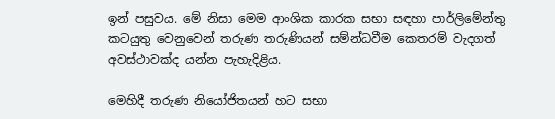ඉන් පසුවය. මේ නිසා මෙම ආංශික කාරක සභා සඳහා පාර්ලිමේන්තු කටයුතු වෙනුවෙන් තරුණ තරුණියන් සම්න්ධවීම කෙතරම් වැදගත් අවස්ථාවක්ද යන්න පැහැදිළිය.

මෙහිදී තරුණ නියෝජිතයන් හට සභා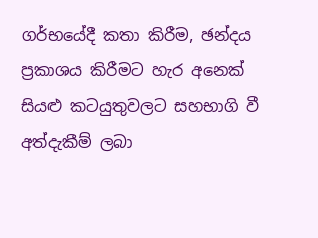ගර්භයේදී කතා කිරීම, ඡන්දය ප්‍රකාශය කිරීමට හැර අනෙක් සියළු කටයුතුවලට සහභාගි වී අත්දැකීම් ලබා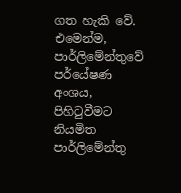ගත හැකි වේ. එමෙන්ම, පාර්ලිමේන්තුවේ පර්යේෂණ අංශය, පිහිටුවීමට නියමිත පාර්ලිමේන්තු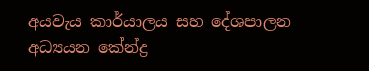අයවැය කාර්යාලය සහ දේශපාලන අධ්‍යයන කේන්ද්‍ර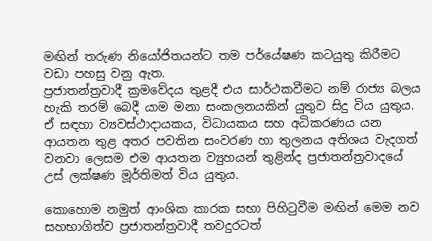මඟින් තරුණ නියෝජිතයන්ට තම පර්යේෂණ කටයුතු කිරීමට වඩා පහසු වනු ඇත.
ප්‍රජාතන්ත්‍රවාදී ක්‍රමවේදය තුළදී එය සාර්ථකවීමට නම් රාජ්‍ය බලය හැකි තරම් බෙදී යාම මනා සංකලනයකින් යුතුව සිදු විය යුතුය. ඒ සඳහා ව්‍යවස්ථාදායකය, විධායකය සහ අධිකරණය යන ආයතන තුළ අතර පවතින සංවරණ හා තුලනය අතිශය වැදගත් වනවා ලෙසම එම ආයතන ව්‍යුහයන් තුළින්ද ප්‍රජාතන්ත්‍රවාදයේ උස් ලක්ෂණ මූර්තිමත් විය යුතුය.

කොහොම නමුත් ආංශික කාරක සභා පිහිටුවීම මඟින් මෙම නව සහභාගිත්ව ප්‍රජාතන්ත්‍රවාදී තවදුරටත්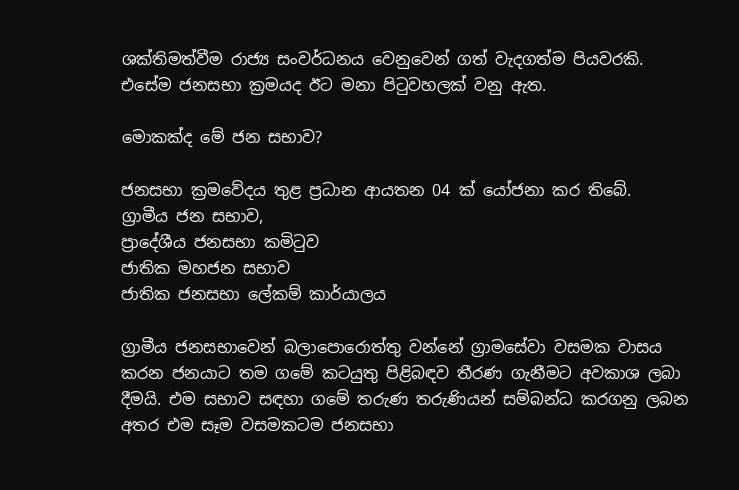ශක්තිමත්වීම රාජ්‍ය සංවර්ධනය වෙනුවෙන් ගත් වැදගත්ම පියවරකි. එසේම ජනසභා ක්‍රමයද ඊට මනා පිටුවහලක් වනු ඇත.

මොකක්ද මේ ජන සභාව?

ජනසභා ක්‍රමවේදය තුළ ප්‍රධාන ආයතන 04 ක් යෝජනා කර තිබේ.
ග්‍රාමීය ජන සභාව,
ප්‍රාදේශීය ජනසභා කමිටුව
ජාතික මහජන සභාව
ජාතික ජනසභා ලේකම් කාර්යාලය

ග්‍රාමීය ජනසභාවෙන් බලාපොරොත්තු වන්නේ ග්‍රාමසේවා වසමක වාසය කරන ජනයාට තම ගමේ කටයුතු පිළිබඳව තීරණ ගැනීමට අවකාශ ලබා දීමයි. එම සභාව සඳහා ගමේ තරුණ තරුණියන් සම්බන්ධ කරගනු ලබන අතර එම සෑම වසමකටම ජනසභා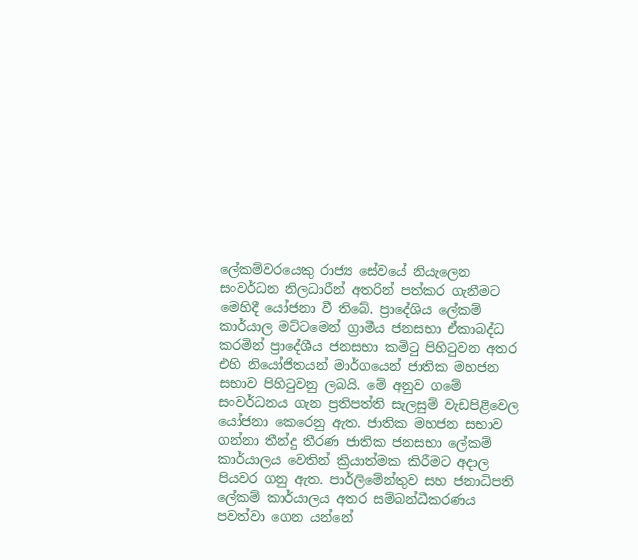ලේකම්වරයෙකු රාජ්‍ය සේවයේ නියැලෙන සංවර්ධන නිලධාරීන් අතරින් පත්කර ගැනීමට මෙහිදී යෝජනා වී තිබේ. ප්‍රාදේශිය ලේකම් කාර්යාල මට්ටමෙන් ග්‍රාමීය ජනසභා ඒකාබද්ධ කරමින් ප්‍රාදේශීය ජනසභා කමිටු පිහිටුවන අතර එහි නියෝජිතයන් මාර්ගයෙන් ජාතික මහජන සභාව පිහිටුවනු ලබයි. මේ අනුව ගමේ සංවර්ධනය ගැන ප්‍රතිපත්ති සැලසුම් වැඩපිළිවෙල යෝජනා කෙරෙනු ඇත. ජාතික මහජන සභාව ගන්නා තීන්දු තීරණ ජාතික ජනසභා ලේකම් කාර්යාලය වෙතින් ක්‍රියාත්මක කිරීමට අදාල පියවර ගනු ඇත. පාර්ලිමේන්තුව සහ ජනාධිපති ලේකම් කාර්යාලය අතර සම්බන්ධීකරණය පවත්වා ගෙන යන්නේ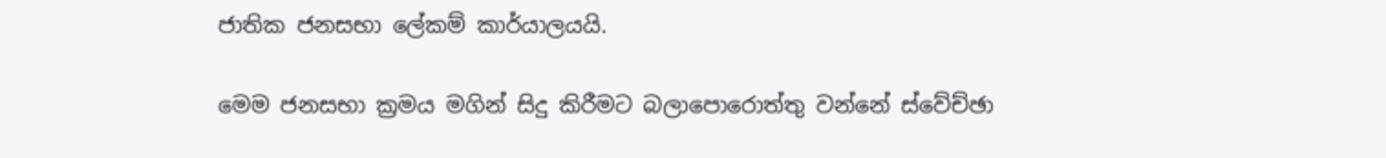ජාතික ජනසභා ලේකම් කාර්යාලයයි.

මෙම ජනසභා ක්‍රමය මගින් සිදු කිරීමට බලාපොරොත්තු වන්නේ ස්වේච්ඡා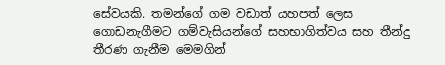සේවයකි. තමන්ගේ ගම වඩාත් යහපත් ලෙස ගොඩනැගීමට ගම්වැසියන්ගේ සහභාගිත්වය සහ තීන්දු තීරණ ගැනීම මෙමගින්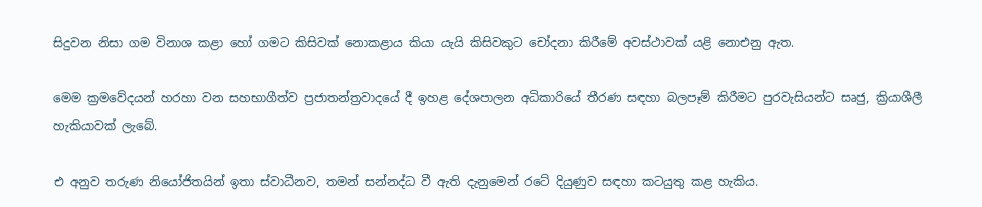සිදුවන නිසා ගම විනාශ කළා හෝ ගමට කිසිවක් නොකළාය කියා යැයි කිසිවකුට චෝදනා කිරීමේ අවස්ථාවක් යළි නොඑනු ඇත.

මෙම ක්‍රමවේදයන් හරහා වන සහභාගීත්ව ප්‍රජාතන්ත්‍රවාදයේ දී ඉහළ දේශපාලන අධිකාරියේ තීරණ සඳහා බලපෑම් කිරීමට පුරවැසියන්ට සෘජු, ක්‍රියාශීලී හැකියාවක් ලැබේ.

එ අනුව තරුණ නියෝජිතයින් ඉතා ස්වාධීනව, තමන් සන්නද්ධ වී ඇති දැනුමෙන් රටේ දියුණුව සඳහා කටයුතු කළ හැකිය.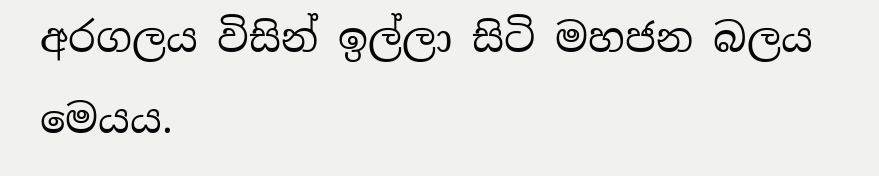අරගලය විසින් ඉල්ලා සිටි මහජන බලය මෙයය.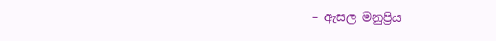– ඇසල මනුප්‍රිය